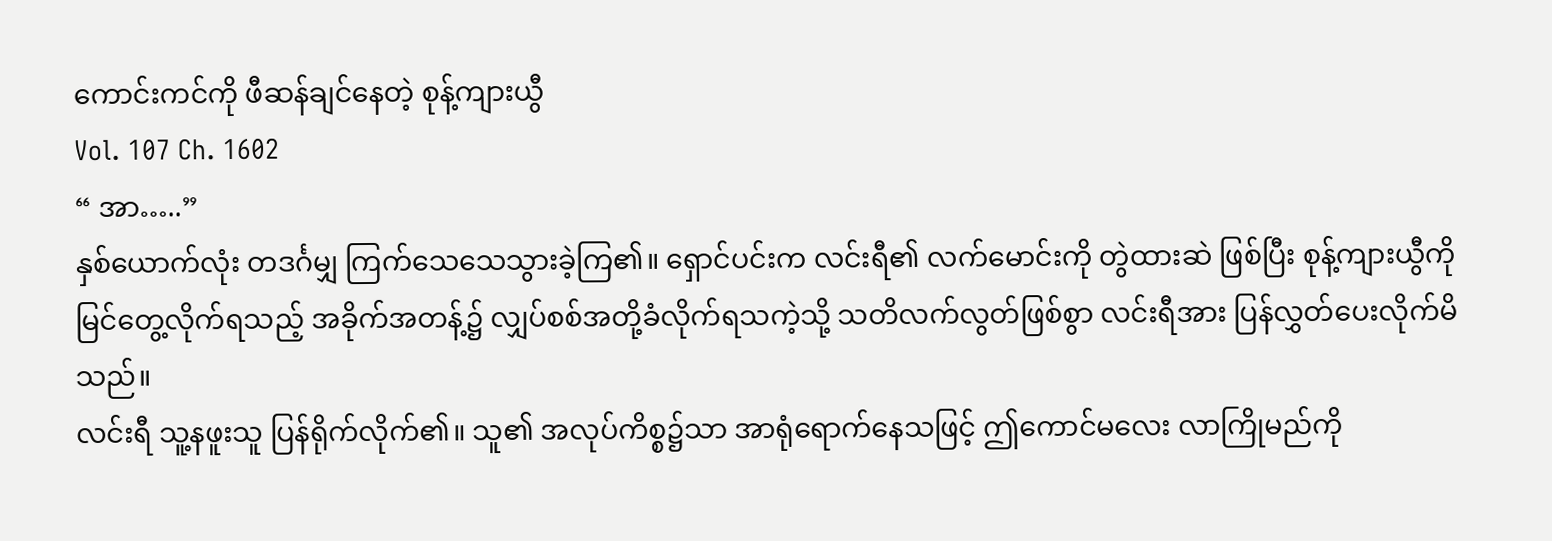ကောင်းကင်ကို ဖီဆန်ချင်နေတဲ့ စုန့်ကျားယွီ
Vol. 107 Ch. 1602
“ အာ…..”
နှစ်ယောက်လုံး တဒင်္ဂမျှ ကြက်သေသေသွားခဲ့ကြ၏။ ရှောင်ပင်းက လင်းရီ၏ လက်မောင်းကို တွဲထားဆဲ ဖြစ်ပြီး စုန့်ကျားယွီကို မြင်တွေ့လိုက်ရသည့် အခိုက်အတန့်၌ လျှပ်စစ်အတို့ခံလိုက်ရသကဲ့သို့ သတိလက်လွတ်ဖြစ်စွာ လင်းရီအား ပြန်လွှတ်ပေးလိုက်မိသည်။
လင်းရီ သူ့နဖူးသူ ပြန်ရိုက်လိုက်၏။ သူ၏ အလုပ်ကိစ္စ၌သာ အာရုံရောက်နေသဖြင့် ဤကောင်မလေး လာကြိုမည်ကို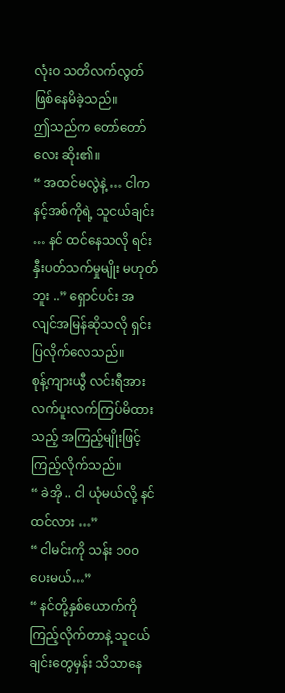လုံးဝ သတိလက်လွတ် ဖြစ်နေမိခဲ့သည်။
ဤသည်က တော်တော်လေး ဆိုး၏။
“ အထင်မလွဲနဲ့ … ငါက နင့်အစ်ကိုရဲ့ သူငယ်ချင်း … နင် ထင်နေသလို ရင်းနှီးပတ်သက်မှုမျိုး မဟုတ်ဘူး ..” ရှောင်ပင်း အလျင်အမြန်ဆိုသလို ရှင်းပြလိုက်လေသည်။
စုန့်ကျားယွီ လင်းရီအား လက်ပူးလက်ကြပ်မိထားသည့် အကြည့်မျိုးဖြင့် ကြည့်လိုက်သည်။
“ ခဲအို .. ငါ ယုံမယ်လို့ နင်ထင်လား …”
“ ငါမင်းကို သန်း ၁၀၀ ပေးမယ်…”
“ နင်တို့နှစ်ယောက်ကို ကြည့်လိုက်တာနဲ့ သူငယ်ချင်းတွေမှန်း သိသာနေ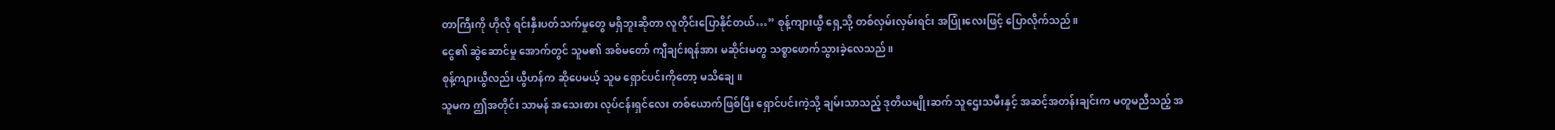တာကြီးကို ဟိုလို ရင်းနှီးပတ်သက်မှုတွေ မရှိဘူးဆိုတာ လူတိုင်းပြောနိုင်တယ်…” စုန့်ကျားယွီ ရှေ့သို့ တစ်လှမ်းလှမ်းရင်း အပြုံးလေးဖြင့် ပြောလိုက်သည်။
ငွေ၏ ဆွဲဆောင်မှု အောက်တွင် သူမ၏ အစ်မတော် ကျီချင်းရန်အား မဆိုင်းမတွ သစ္စာဖောက်သွားခဲ့လေသည်။
စုန့်ကျားယွီလည်း ယွီဟန်က ဆိုပေမယ့် သူမ ရှောင်ပင်းကိုတော့ မသိချေ။
သူမက ဤအတိုင်း သာမန် အသေးစား လုပ်ငန်းရှင်လေး တစ်ယောက်ဖြစ်ပြီး ရှောင်ပင်းကဲ့သို့ ချမ်းသာသည့် ဒုတိယမျိုးဆက် သူဌေးသမီးနှင့် အဆင့်အတန်းချင်းက မတူမညီသည့် အ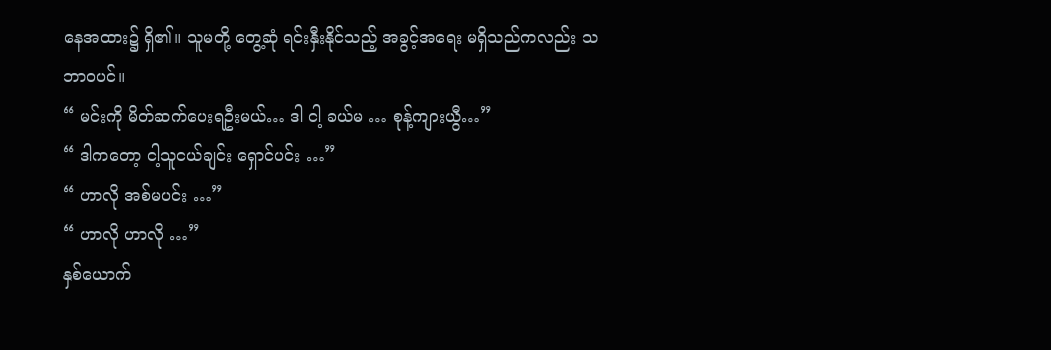နေအထား၌ ရှိ၏။ သူမတို့ တွေ့ဆုံ ရင်းနှီးနိုင်သည့် အခွင့်အရေး မရှိသည်ကလည်း သဘာဝပင်။
“ မင်းကို မိတ်ဆက်ပေးရဦးမယ်… ဒါ ငါ့ ခယ်မ … စုန့်ကျားယွီ…”
“ ဒါကတော့ ငါ့သူငယ်ချင်း ရှောင်ပင်း …”
“ ဟာလို အစ်မပင်း …”
“ ဟာလို ဟာလို …”
နှစ်ယောက်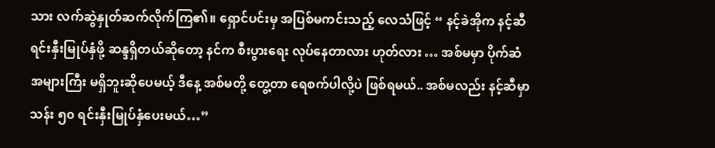သား လက်ဆွဲနှုတ်ဆက်လိုက်ကြ၏။ ရှောင်ပင်းမှ အပြစ်မကင်းသည့် လေသံဖြင့် “ နင့်ခဲအိုက နင့်ဆီ ရင်းနှီးမြုပ်နှံဖို့ ဆန္ဒရှိတယ်ဆိုတော့ နင်က စီးပွားရေး လုပ်နေတာလား ဟုတ်လား … အစ်မမှာ ပိုက်ဆံ အများကြီး မရှိဘူးဆိုပေမယ့် ဒီနေ့ အစ်မတို့ တွေ့တာ ရေစက်ပါလို့ပဲ ဖြစ်ရမယ်.. အစ်မလည်း နင့်ဆီမှာ သန်း ၅၀ ရင်းနှီးမြုပ်နှံပေးမယ်…”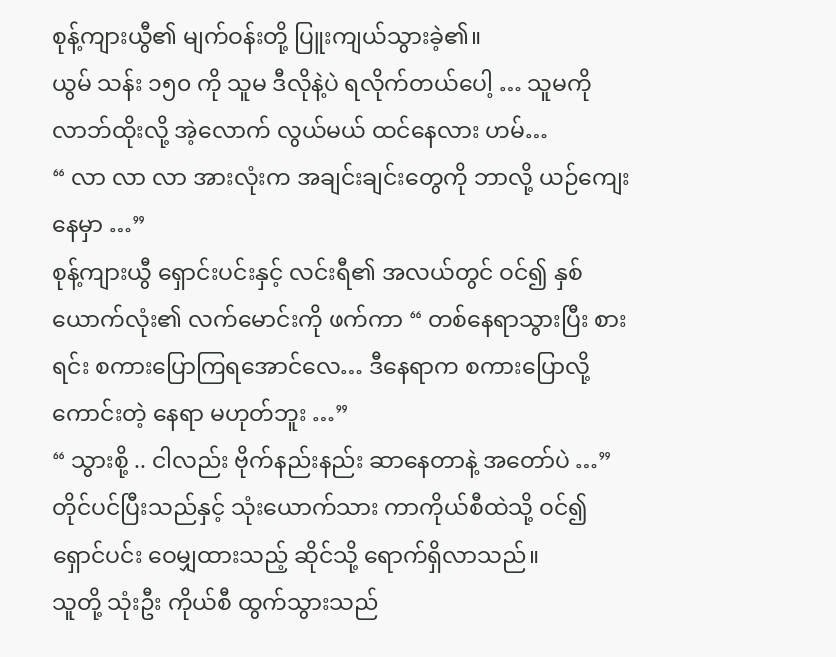စုန့်ကျားယွီ၏ မျက်ဝန်းတို့ ပြူးကျယ်သွားခဲ့၏။
ယွမ် သန်း ၁၅၀ ကို သူမ ဒီလိုနဲ့ပဲ ရလိုက်တယ်ပေါ့ … သူမကို လာဘ်ထိုးလို့ အဲ့လောက် လွယ်မယ် ထင်နေလား ဟမ်…
“ လာ လာ လာ အားလုံးက အချင်းချင်းတွေကို ဘာလို့ ယဉ်ကျေးနေမှာ …”
စုန့်ကျားယွီ ရှောင်းပင်းနှင့် လင်းရီ၏ အလယ်တွင် ဝင်၍ နှစ်ယောက်လုံး၏ လက်မောင်းကို ဖက်ကာ “ တစ်နေရာသွားပြီး စားရင်း စကားပြောကြရအောင်လေ… ဒီနေရာက စကားပြောလို့ ကောင်းတဲ့ နေရာ မဟုတ်ဘူး …”
“ သွားစို့ .. ငါလည်း ဗိုက်နည်းနည်း ဆာနေတာနဲ့ အတော်ပဲ …”
တိုင်ပင်ပြီးသည်နှင့် သုံးယောက်သား ကာကိုယ်စီထဲသို့ ဝင်၍ ရှောင်ပင်း ဝေမျှထားသည့် ဆိုင်သို့ ရောက်ရှိလာသည်။
သူတို့ သုံးဦး ကိုယ်စီ ထွက်သွားသည်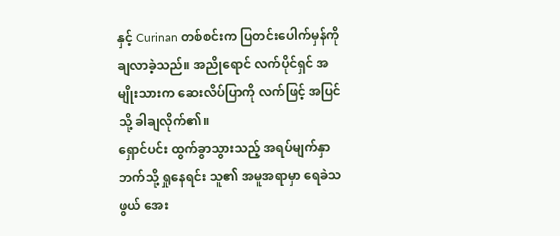နှင့် Curinan တစ်စင်းက ပြတင်းပေါက်မှန်ကို ချလာခဲ့သည်။ အညိုရောင် လက်ပိုင်ရှင် အမျိုးသားက ဆေးလိပ်ပြာကို လက်ဖြင့် အပြင်သို့ ခါချလိုက်၏။
ရှောင်ပင်း ထွက်ခွာသွားသည့် အရပ်မျက်နှာဘက်သို့ ရှုနေရင်း သူ၏ အမူအရာမှာ ရေခဲသဖွယ် အေး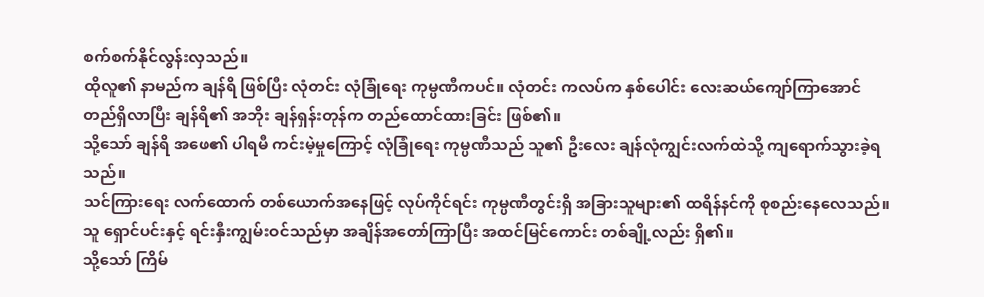စက်စက်နိုင်လွန်းလှသည်။
ထိုလူ၏ နာမည်က ချန်ရိ ဖြစ်ပြီး လုံတင်း လုံခြုံရေး ကုမ္ပဏီကပင်။ လုံတင်း ကလပ်က နှစ်ပေါင်း လေးဆယ်ကျော်ကြာအောင် တည်ရှိလာပြီး ချန်ရိ၏ အဘိုး ချန်ရှန်းတုန်က တည်ထောင်ထားခြင်း ဖြစ်၏။
သို့သော် ချန်ရိ အဖေ၏ ပါရမီ ကင်းမဲ့မှုကြောင့် လုံခြုံရေး ကုမ္ပဏီသည် သူ၏ ဦးလေး ချန်လုံကျွင်းလက်ထဲသို့ ကျရောက်သွားခဲ့ရသည်။
သင်ကြားရေး လက်ထောက် တစ်ယောက်အနေဖြင့် လုပ်ကိုင်ရင်း ကုမ္ပဏီတွင်းရှိ အခြားသူများ၏ ထရိန်နင်ကို စုစည်းနေလေသည်။
သူ ရှောင်ပင်းနှင့် ရင်းနှီးကျွမ်းဝင်သည်မှာ အချိန်အတော်ကြာပြီး အထင်မြင်ကောင်း တစ်ချို့လည်း ရှိ၏။
သို့သော် ကြိမ်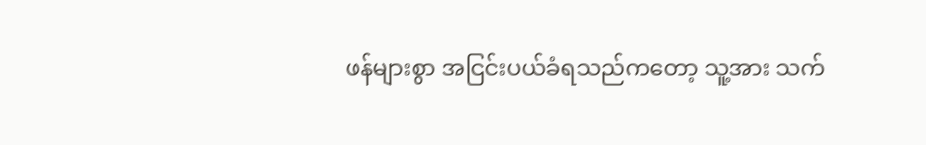ဖန်များစွာ အငြင်းပယ်ခံရသည်ကတော့ သူ့အား သက်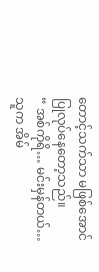တောင့်သက်သာ မဖြစ်အောင် ပြုလုပ်နေတော့သည်။
“ အစ်ကိုရိ… မင်းမှန်တယ်… သူက အိမ်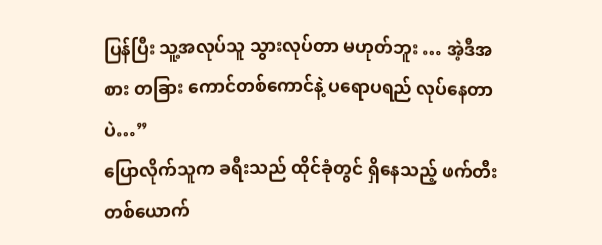ပြန်ပြီး သူ့အလုပ်သူ သွားလုပ်တာ မဟုတ်ဘူး … အဲ့ဒီအစား တခြား ကောင်တစ်ကောင်နဲ့ ပရောပရည် လုပ်နေတာပဲ…”
ပြောလိုက်သူက ခရီးသည် ထိုင်ခုံတွင် ရှိနေသည့် ဖက်တီး တစ်ယောက်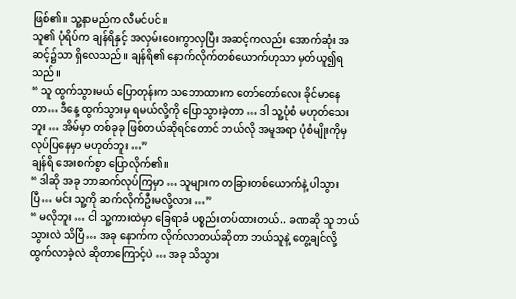ဖြစ်၏။ သူ့နာမည်က လီမင်ပင်။
သူ၏ ပုံရိပ်က ချန်ရိနှင့် အလှမ်းဝေးကွာလှပြီး အဆင့်ကလည်း အောက်ဆုံး အဆင့်၌သာ ရှိလေသည်။ ချန်ရိ၏ နောက်လိုက်တစ်ယောက်ဟုသာ မှတ်ယူ၍ရသည်။
“ သူ ထွက်သွားမယ် ပြောတုန်းက သဘောထားက တော်တော်လေး ခိုင်မာနေတာ… ဒီနေ့ ထွက်သွားမှ ရမယ်လို့ကို ပြောသွားခဲ့တာ … ဒါ သူ့ပုံစံ မဟုတ်သေးဘူး … အိမ်မှာ တစ်ခုခု ဖြစ်တယ်ဆိုရင်တောင် ဘယ်လို အမူအရာ ပုံစံမျိုးကိုမှ လုပ်ပြနေမှာ မဟုတ်ဘူး …”
ချန်ရိ အေးစက်စွာ ပြောလိုက်၏။
“ ဒါဆို အခု ဘာဆက်လုပ်ကြမှာ … သူများက တခြားတစ်ယောက်နဲ့ ပါသွားပြီ… မင်း သူ့ကို ဆက်လိုက်ဦးမလို့လား …”
“ မလိုဘူး … ငါ သူ့ကားထဲမှာ ခြေရာခံ ပစ္စည်းတပ်ထားတယ်.. ခဏဆို သူ ဘယ်သွားလဲ သိပြီ… အခု နောက်က လိုက်လာတယ်ဆိုတာ ဘယ်သူနဲ့ တွေ့ချင်လို့ ထွက်လာခဲ့လဲ ဆိုတာကြောင့်ပဲ … အခု သိသွား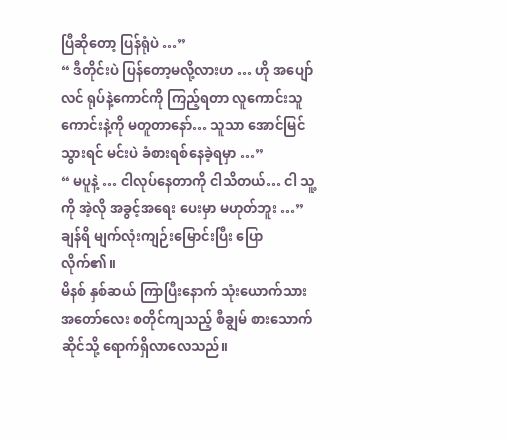ပြီဆိုတော့ ပြန်ရုံပဲ …”
“ ဒီတိုင်းပဲ ပြန်တော့မလို့လားဟ … ဟို အပျော်လင် ရုပ်နဲ့ကောင်ကို ကြည့်ရတာ လူကောင်းသူကောင်းနဲ့ကို မတူတာနော်… သူသာ အောင်မြင်သွားရင် မင်းပဲ ခံစားရစ်နေခဲ့ရမှာ …”
“ မပူနဲ့ … ငါလုပ်နေတာကို ငါသိတယ်… ငါ သူ့ကို အဲ့လို အခွင့်အရေး ပေးမှာ မဟုတ်ဘူး …” ချန်ရိ မျက်လုံးကျဉ်းမြောင်းပြီး ပြောလိုက်၏။
မိနစ် နှစ်ဆယ် ကြာပြီးနောက် သုံးယောက်သား အတော်လေး စတိုင်ကျသည့် စီချွမ် စားသောက်ဆိုင်သို့ ရောက်ရှိလာလေသည်။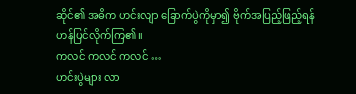ဆိုင်၏ အဓိက ဟင်းလျာ ခြောက်ပွဲကိုမှာ၍ ဗိုက်အပြည့်ဖြည့်ရန် ဟန်ပြင်လိုက်ကြ၏။
ကလင် ကလင် ကလင် …
ဟင်းပွဲများ လာ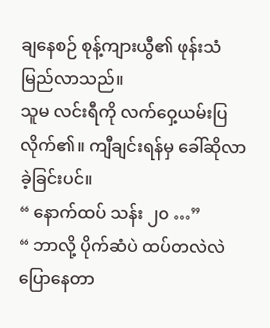ချနေစဉ် စုန့်ကျားယွီ၏ ဖုန်းသံ မြည်လာသည်။
သူမ လင်းရီကို လက်ဝှေ့ယမ်းပြလိုက်၏။ ကျီချင်းရန်မှ ခေါ်ဆိုလာခဲ့ခြင်းပင်။
“ နောက်ထပ် သန်း ၂၀ …”
“ ဘာလို့ ပိုက်ဆံပဲ ထပ်တလဲလဲ ပြောနေတာ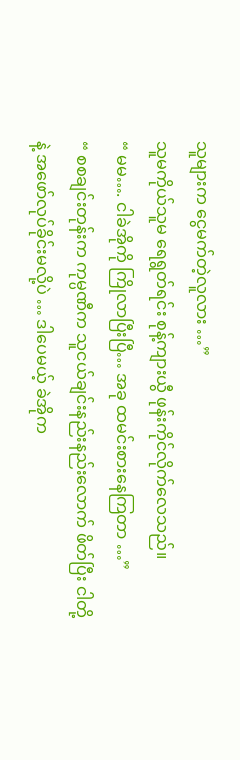သူများက ငွေမက်တဲ့လူလား …”
သူမကိုယ်သူမ ရေရွတ်ရင်း စုန့်ကျားယွီ ဖုန်းကိုင်လိုက်လေသည်။
“ မမ…. ငါခဲအိုကို ကြိုလာပြီးပြီ… အခု ထမင်းစားနေကြတာ …”
“ စစချင်းတုန်းက ကုမ္ပဏီက သူငယ်ချင်းနည်းနည်းလောက် ဖိတ်ပြီး ငါတို့နဲ့ အဖော်လုပ်ခိုင်းမလို့ပဲ … ဒါပေမယ့် ခဲအိုက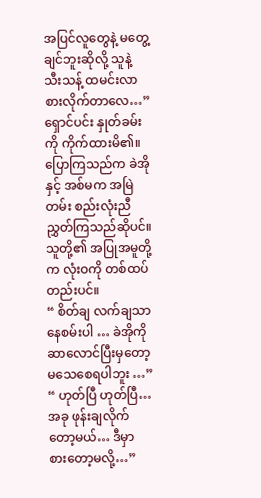အပြင်လူတွေနဲ့ မတွေ့ချင်ဘူးဆိုလို့ သူနဲ့ သီးသန့် ထမင်းလာစားလိုက်တာလေ…”
ရှောင်ပင်း နှုတ်ခမ်းကို ကိုက်ထားမိ၏။
ပြောကြသည်က ခဲအိုနှင့် အစ်မက အမြဲတမ်း စည်းလုံးညီညွှတ်ကြသည်ဆိုပင်။ သူတို့၏ အပြုအမူတို့က လုံးဝကို တစ်ထပ်တည်းပင်။
“ စိတ်ချ လက်ချသာ နေစမ်းပါ … ခဲအိုကို ဆာလောင်ပြီးမှတော့ မသေစေရပါဘူး …”
“ ဟုတ်ပြီ ဟုတ်ပြီ… အခု ဖုန်းချလိုက်တော့မယ်… ဒီမှာ စားတော့မလို့…”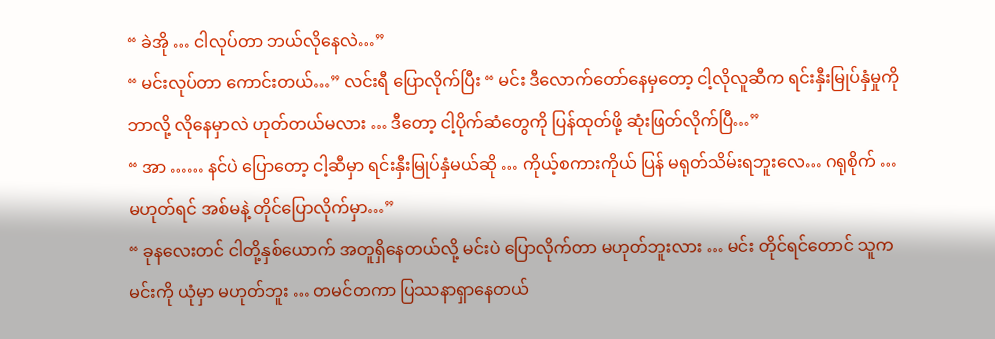“ ခဲအို … ငါလုပ်တာ ဘယ်လိုနေလဲ…”
“ မင်းလုပ်တာ ကောင်းတယ်…” လင်းရီ ပြောလိုက်ပြီး “ မင်း ဒီလောက်တော်နေမှတော့ ငါ့လိုလူဆီက ရင်းနှီးမြုပ်နှံမှုကို ဘာလို့ လိုနေမှာလဲ ဟုတ်တယ်မလား … ဒီတော့ ငါ့ပိုက်ဆံတွေကို ပြန်ထုတ်ဖို့ ဆုံးဖြတ်လိုက်ပြီ…”
“ အာ …… နင်ပဲ ပြောတော့ ငါ့ဆီမှာ ရင်းနှီးမြုပ်နှံမယ်ဆို … ကိုယ့်စကားကိုယ် ပြန် မရုတ်သိမ်းရဘူးလေ… ဂရုစိုက် … မဟုတ်ရင် အစ်မနဲ့ တိုင်ပြောလိုက်မှာ…”
“ ခုနလေးတင် ငါတို့နှစ်ယောက် အတူရှိနေတယ်လို့ မင်းပဲ ပြောလိုက်တာ မဟုတ်ဘူးလား … မင်း တိုင်ရင်တောင် သူက မင်းကို ယုံမှာ မဟုတ်ဘူး … တမင်တကာ ပြဿနာရှာနေတယ်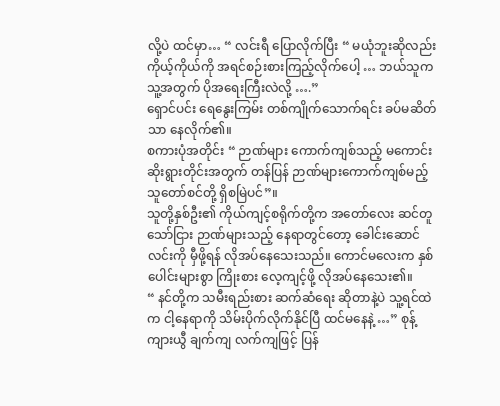လို့ပဲ ထင်မှာ… “ လင်းရီ ပြောလိုက်ပြီး “ မယုံဘူးဆိုလည်း ကိုယ့်ကိုယ်ကို အရင်စဉ်းစားကြည့်လိုက်ပေါ့ … ဘယ်သူက သူ့အတွက် ပိုအရေးကြီးလဲလို့ ….”
ရှောင်ပင်း ရေနွေးကြမ်း တစ်ကျိုက်သောက်ရင်း ခပ်မဆိတ်သာ နေလိုက်၏။
စကားပုံအတိုင်း “ ဉာဏ်များ ကောက်ကျစ်သည့် မကောင်းဆိုးရွားတိုင်းအတွက် တန်ပြန် ဉာဏ်များကောက်ကျစ်မည့် သူတော်စင်တို့ ရှိစမြဲပင်”။
သူတို့နှစ်ဦး၏ ကိုယ်ကျင့်စရိုက်တို့က အတော်လေး ဆင်တူသော်ငြား ဉာဏ်များသည့် နေရာတွင်တော့ ခေါင်းဆောင်လင်းကို မှီဖို့ရန် လိုအပ်နေသေးသည်။ ကောင်မလေးက နှစ်ပေါင်းများစွာ ကြိုးစား လေ့ကျင့်ဖို့ လိုအပ်နေသေး၏။
“ နင်တို့က သမီးရည်းစား ဆက်ဆံရေး ဆိုတာနဲ့ပဲ သူ့ရင်ထဲက ငါ့နေရာကို သိမ်းပိုက်လိုက်နိုင်ပြီ ထင်မနေနဲ့ …” စုန့်ကျားယွီ ချက်ကျ လက်ကျဖြင့် ပြန်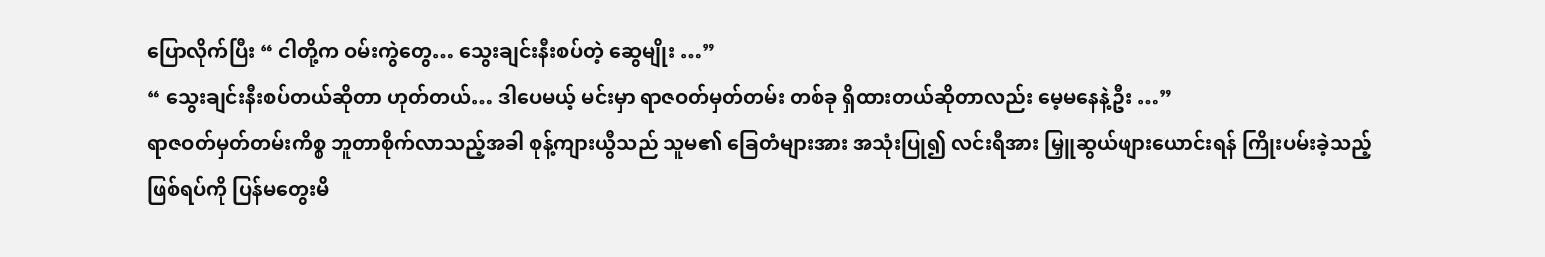ပြောလိုက်ပြီး “ ငါတို့က ဝမ်းကွဲတွေ… သွေးချင်းနီးစပ်တဲ့ ဆွေမျိုး …”
“ သွေးချင်းနီးစပ်တယ်ဆိုတာ ဟုတ်တယ်… ဒါပေမယ့် မင်းမှာ ရာဇဝတ်မှတ်တမ်း တစ်ခု ရှိထားတယ်ဆိုတာလည်း မေ့မနေနဲ့ဦး …”
ရာဇဝတ်မှတ်တမ်းကိစ္စ ဘူတာစိုက်လာသည့်အခါ စုန့်ကျားယွီသည် သူမ၏ ခြေတံများအား အသုံးပြု၍ လင်းရီအား မြှူဆွယ်ဖျားယောင်းရန် ကြိုးပမ်းခဲ့သည့် ဖြစ်ရပ်ကို ပြန်မတွေးမိ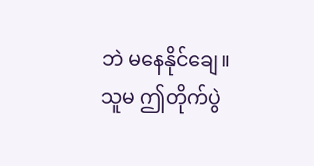ဘဲ မနေနိုင်ချေ။
သူမ ဤတိုက်ပွဲ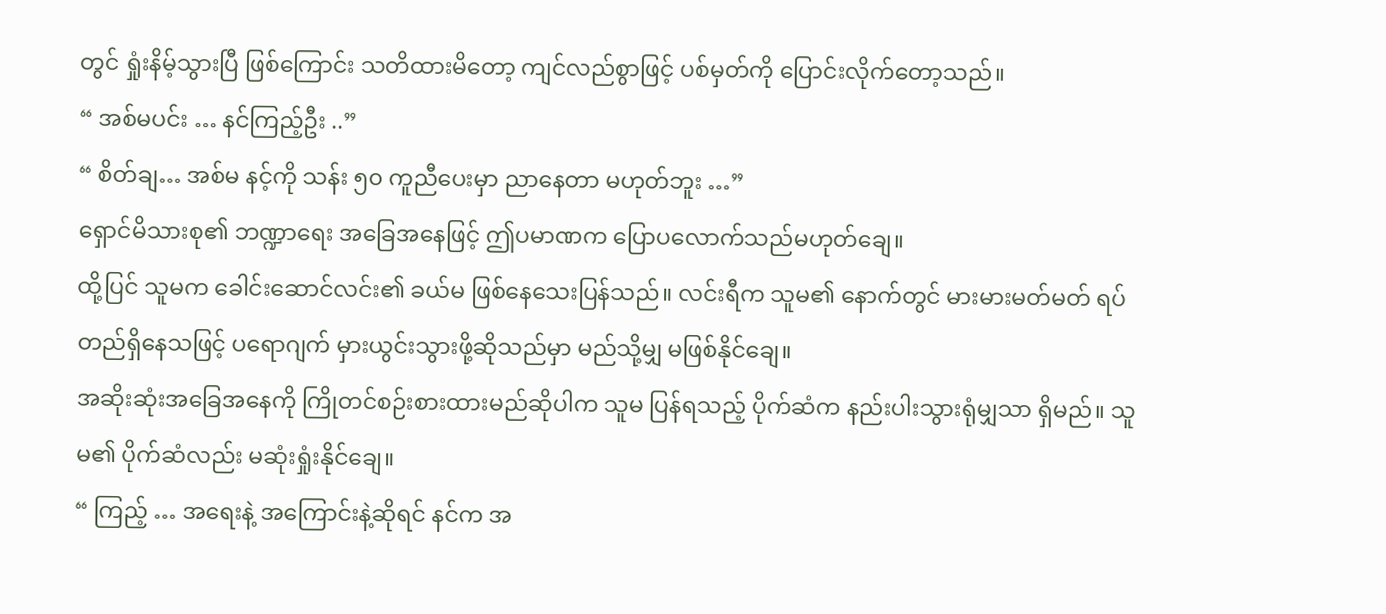တွင် ရှုံးနိမ့်သွားပြီ ဖြစ်ကြောင်း သတိထားမိတော့ ကျင်လည်စွာဖြင့် ပစ်မှတ်ကို ပြောင်းလိုက်တော့သည်။
“ အစ်မပင်း … နင်ကြည့်ဦး ..”
“ စိတ်ချ… အစ်မ နင့်ကို သန်း ၅၀ ကူညီပေးမှာ ညာနေတာ မဟုတ်ဘူး …”
ရှောင်မိသားစု၏ ဘဏ္ဍာရေး အခြေအနေဖြင့် ဤပမာဏက ပြောပလောက်သည်မဟုတ်ချေ။
ထို့ပြင် သူမက ခေါင်းဆောင်လင်း၏ ခယ်မ ဖြစ်နေသေးပြန်သည်။ လင်းရီက သူမ၏ နောက်တွင် မားမားမတ်မတ် ရပ်တည်ရှိနေသဖြင့် ပရောဂျက် မှားယွင်းသွားဖို့ဆိုသည်မှာ မည်သို့မျှ မဖြစ်နိုင်ချေ။
အဆိုးဆုံးအခြေအနေကို ကြိုတင်စဉ်းစားထားမည်ဆိုပါက သူမ ပြန်ရသည့် ပိုက်ဆံက နည်းပါးသွားရုံမျှသာ ရှိမည်။ သူမ၏ ပိုက်ဆံလည်း မဆုံးရှုံးနိုင်ချေ။
“ ကြည့် … အရေးနဲ့ အကြောင်းနဲ့ဆိုရင် နင်က အ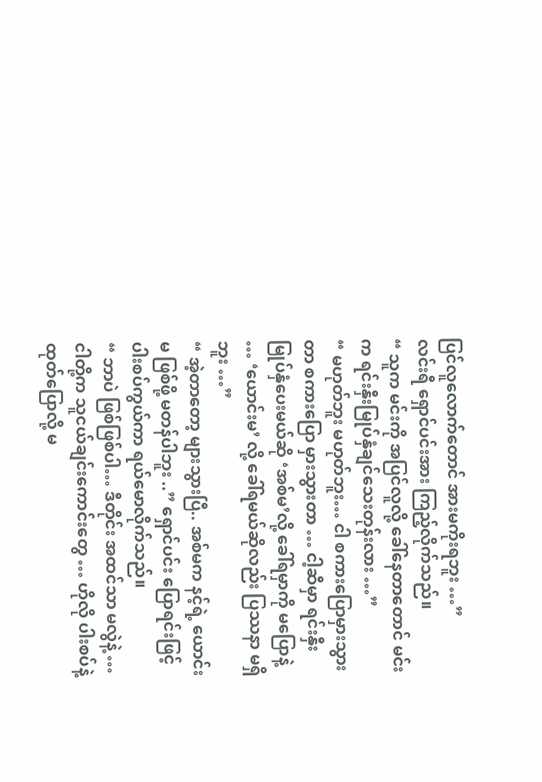ပြင်လူလောက်တောင် အားမကိုးရဘူး …”
လင်းရီ ရှောင်ပင်းအား ကြည့်လိုက်သည်။
“ သူက မင်းကို အပြင်လူလို့ ခေါ်နေတာတောင် မင်းက ရင်းနှီးမြုပ်နှံချင်သေးတုန်းလား …”
“ မဟုတ်ဘူး မဟုတ်ဘူး… ငါ စကားပြောမှားသွားတာ စကားပြော မှားသွားတာ … ငါ့ဆီမှာ ရင်းနှီးမြုပ်နှံပေးမယ်ဆို ‘အစ်မ’လို့ ခေါ်ရမှာကို မပြောနဲ့ … ‘ယောင်းမ’ လို့ ခေါ်ရမယ်ဆိုလည်း ပြဿနာ မရှိဘူး …”
“ အဲ့တာတော့ များသွားပြီ.. အစ်မက နင့်ရဲ့ ယောင်းမ ဖြစ်ဖို့ မတန်ပါဘူး ..” ရှောင်ပင်း ပြောရင်းဖြင့် ပါးစပ်ကွယ်ကာ ရယ်မောလိုက်သည်။
“ ဘာပဲ ဖြစ်ဖြစ်ပါ… ဒီတိုင်း အထင်သာ မလွဲနဲ့ … ငါတို့က သူငယ်ချင်းကောင်းတွေ … ဟိုလို ပါးစပ်နဲ့ ထုတ်ပြောလို့ မ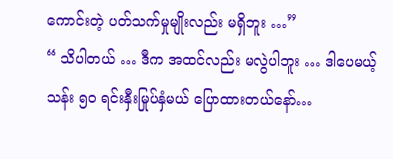ကောင်းတဲ့ ပတ်သက်မှုမျိုးလည်း မရှိဘူး …”
“ သိပါတယ် … ဒီက အထင်လည်း မလွဲပါဘူး … ဒါပေမယ့် သန်း ၅၀ ရင်းနှီးမြုပ်နှံမယ် ပြောထားတယ်နော်…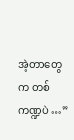အဲ့တာတွေက တစ်ကဏ္ဍပဲ …”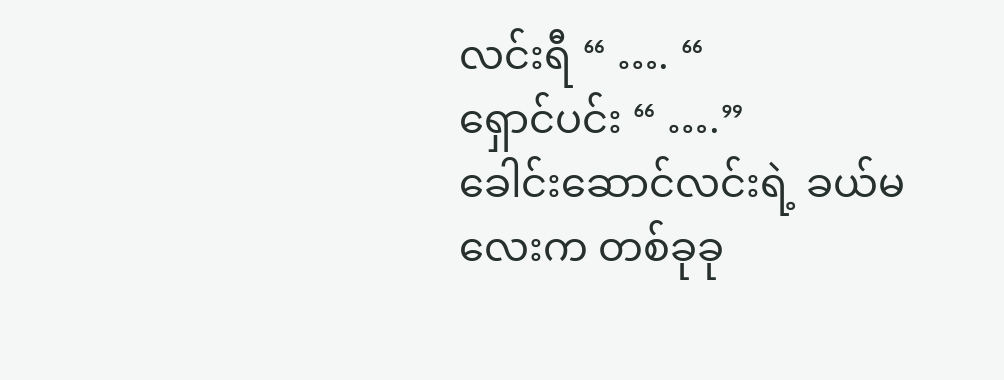လင်းရီ “ …. “
ရှောင်ပင်း “ ….”
ခေါင်းဆောင်လင်းရဲ့ ခယ်မလေးက တစ်ခုခု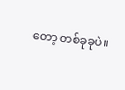တော့ တစ်ခုခုပဲ။